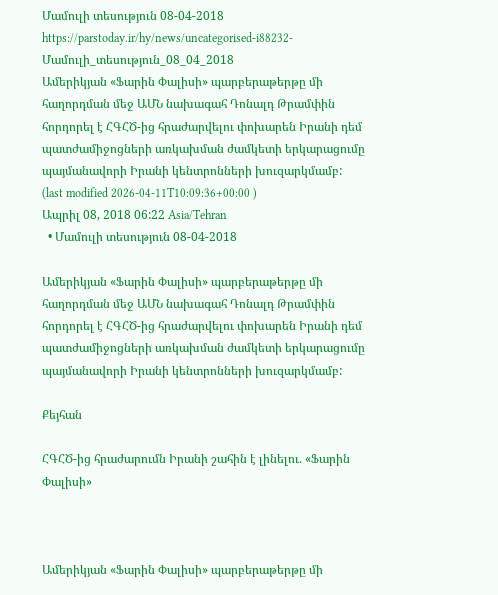Մամուլի տեսություն 08-04-2018
https://parstoday.ir/hy/news/uncategorised-i88232-Մամուլի_տեսություն_08_04_2018
Ամերիկյան «Ֆարին Փալիսի» պարբերաթերթը մի հաղորդման մեջ ԱՄՆ նախագահ Դոնալդ Թրամփին հորդորել է ՀԳՀԾ-ից հրաժարվելու փոխարեն Իրանի դեմ պատժամիջոցների առկախման ժամկետի երկարացումը պայմանավորի Իրանի կենտրոնների խուզարկմամբ:
(last modified 2026-04-11T10:09:36+00:00 )
Ապրիլ 08, 2018 06:22 Asia/Tehran
  • Մամուլի տեսություն 08-04-2018

Ամերիկյան «Ֆարին Փալիսի» պարբերաթերթը մի հաղորդման մեջ ԱՄՆ նախագահ Դոնալդ Թրամփին հորդորել է ՀԳՀԾ-ից հրաժարվելու փոխարեն Իրանի դեմ պատժամիջոցների առկախման ժամկետի երկարացումը պայմանավորի Իրանի կենտրոնների խուզարկմամբ:

Քեյհան

ՀԳՀԾ-ից հրաժարումն Իրանի շահին է լինելու. «Ֆարին Փալիսի»



Ամերիկյան «Ֆարին Փալիսի» պարբերաթերթը մի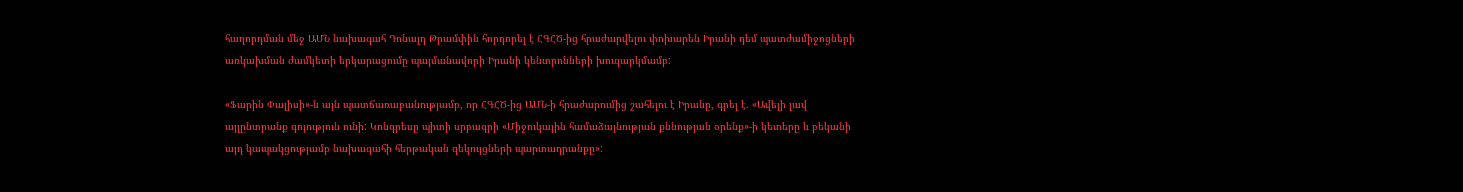հաղորդման մեջ ԱՄՆ նախագահ Դոնալդ Թրամփին հորդորել է ՀԳՀԾ-ից հրաժարվելու փոխարեն Իրանի դեմ պատժամիջոցների առկախման ժամկետի երկարացումը պայմանավորի Իրանի կենտրոնների խուզարկմամբ:

«Ֆարին Փալիսի»-ն այն պատճառաբանությամբ, որ ՀԳՀԾ-ից ԱՄՆ-ի հրաժարումից շահելու է Իրանը, գրել է. «Ավելի լավ այլընտրանք գոյություն ունի: Կոնգրեսը պիտի սրբագրի «Միջուկային համաձայնության քննության օրենք»-ի կետերը և բեկանի այդ կապակցությամբ նախագահի հերթական զեկույցների պարտադրանքը»: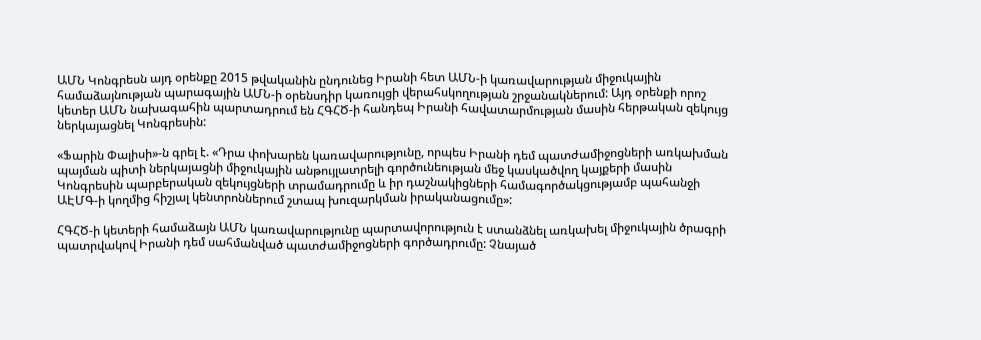ԱՄՆ Կոնգրեսն այդ օրենքը 2015 թվականին ընդունեց Իրանի հետ ԱՄՆ-ի կառավարության միջուկային համաձայնության պարագային ԱՄՆ-ի օրենսդիր կառույցի վերահսկողության շրջանակներում: Այդ օրենքի որոշ կետեր ԱՄՆ նախագահին պարտադրում են ՀԳՀԾ-ի հանդեպ Իրանի հավատարմության մասին հերթական զեկույց ներկայացնել Կոնգրեսին:

«Ֆարին Փալիսի»-ն գրել է. «Դրա փոխարեն կառավարությունը, որպես Իրանի դեմ պատժամիջոցների առկախման պայման պիտի ներկայացնի միջուկային անթույլատրելի գործունեության մեջ կասկածվող կայքերի մասին Կոնգրեսին պարբերական զեկույցների տրամադրումը և իր դաշնակիցների համագործակցությամբ պահանջի ԱԷՄԳ-ի կողմից հիշյալ կենտրոններում շտապ խուզարկման իրականացումը»:

ՀԳՀԾ-ի կետերի համաձայն ԱՄՆ կառավարությունը պարտավորություն է ստանձնել առկախել միջուկային ծրագրի պատրվակով Իրանի դեմ սահմանված պատժամիջոցների գործադրումը: Չնայած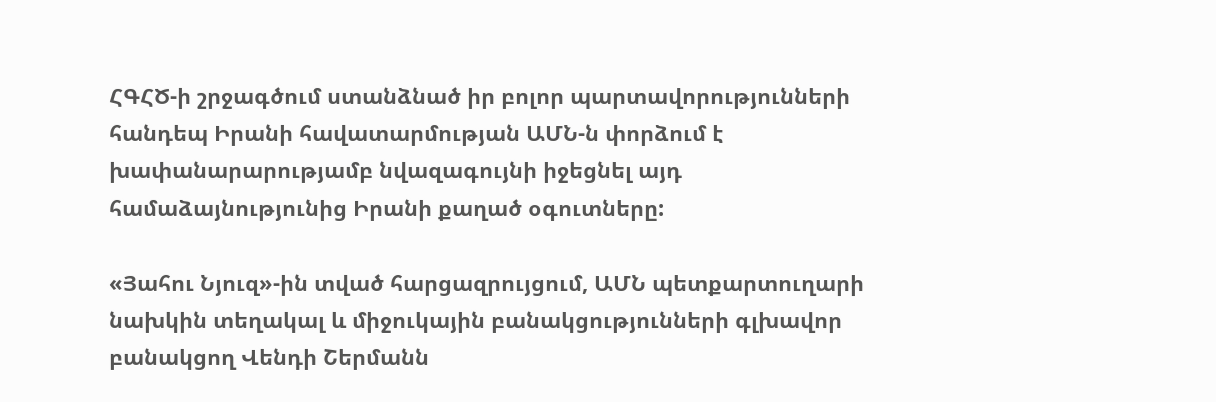ՀԳՀԾ-ի շրջագծում ստանձնած իր բոլոր պարտավորությունների հանդեպ Իրանի հավատարմության ԱՄՆ-ն փորձում է խափանարարությամբ նվազագույնի իջեցնել այդ համաձայնությունից Իրանի քաղած օգուտները:

«Յահու Նյուզ»-ին տված հարցազրույցում, ԱՄՆ պետքարտուղարի նախկին տեղակալ և միջուկային բանակցությունների գլխավոր բանակցող Վենդի Շերմանն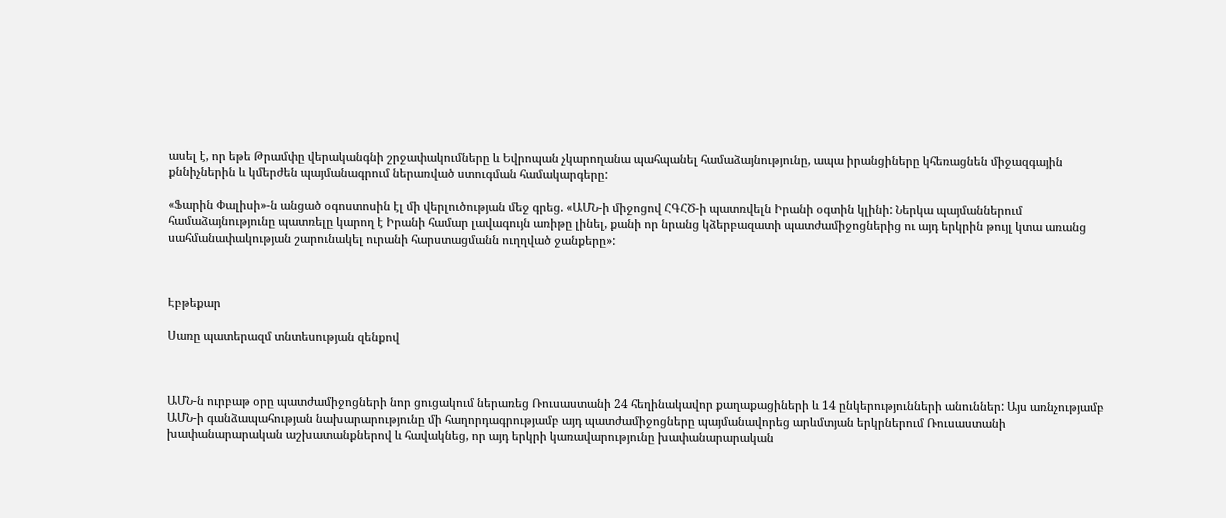ասել է, որ եթե Թրամփը վերականգնի շրջափակումները և Եվրոպան չկարողանա պահպանել համաձայնությունը, ապա իրանցիները կհեռացնեն միջազգային քննիչներին և կմերժեն պայմանագրում ներառված ստուգման համակարգերը:

«Ֆարին Փալիսի»-ն անցած օգոստոսին էլ մի վերլուծության մեջ գրեց. «ԱՄՆ-ի միջոցով ՀԳՀԾ-ի պատռվելն Իրանի օգտին կլինի: Ներկա պայմաններում համաձայնությունը պատռելը կարող է Իրանի համար լավագույն առիթը լինել, քանի որ նրանց կձերբազատի պատժամիջոցներից ու այդ երկրին թույլ կտա առանց սահմանափակության շարունակել ուրանի հարստացմանն ուղղված ջանքերը»:



Էբթեքար

Սառը պատերազմ տնտեսության զենքով



ԱՄՆ-ն ուրբաթ օրը պատժամիջոցների նոր ցուցակում ներառեց Ռուսաստանի 24 հեղինակավոր քաղաքացիների և 14 ընկերությունների անուններ: Այս առնչությամբ ԱՄՆ-ի գանձապահության նախարարությունը մի հաղորդագրությամբ այդ պատժամիջոցները պայմանավորեց արևմտյան երկրներում Ռուսաստանի խափանարարական աշխատանքներով և հավակնեց, որ այդ երկրի կառավարությունը խափանարարական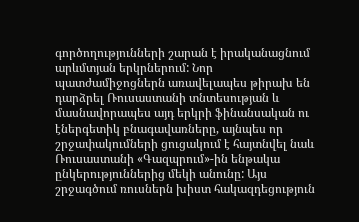գործողությունների շարան է իրականացնում արևմտյան երկրներում: Նոր պատժամիջոցներն առավելապես թիրախ են դարձրել Ռուսաստանի տնտեսության և մասնավորապես այդ երկրի ֆինանսական ու էներգետիկ բնագավառները, այնպես որ շրջափակումների ցուցակում է հայտնվել նաև Ռուսաստանի «Գազպրում»-ին ենթակա ընկերություններից մեկի անունը: Այս շրջագծում ռուսներն խիստ հակազդեցություն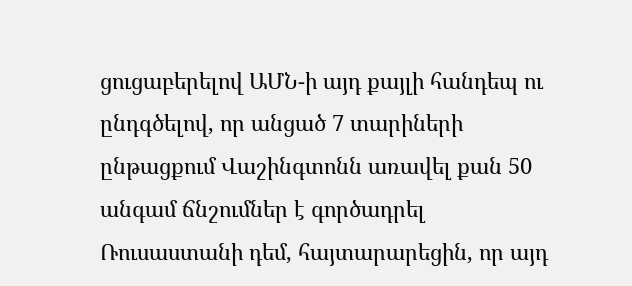ցուցաբերելով ԱՄՆ-ի այդ քայլի հանդեպ ու ընդգծելով, որ անցած 7 տարիների ընթացքում Վաշինգտոնն առավել քան 50 անգամ ճնշումներ է գործադրել Ռուսաստանի դեմ, հայտարարեցին, որ այդ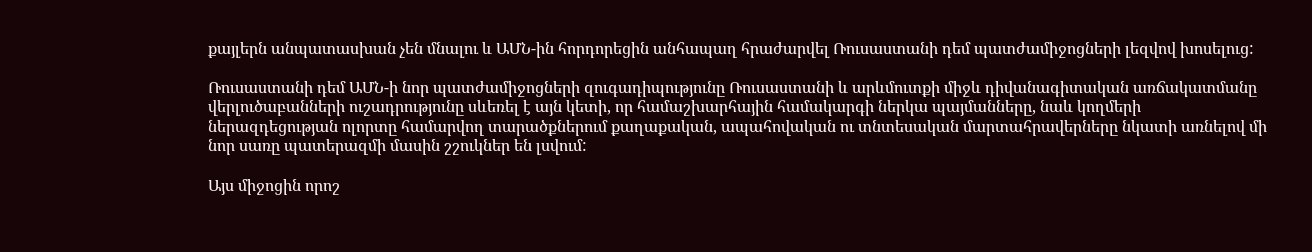քայլերն անպատասխան չեն մնալու և ԱՄՆ-ին հորդորեցին անհապաղ հրաժարվել Ռուսաստանի դեմ պատժամիջոցների լեզվով խոսելուց:

Ռուսաստանի դեմ ԱՄՆ-ի նոր պատժամիջոցների զուգադիպությունը Ռուսաստանի և արևմուտքի միջև դիվանագիտական առճակատմանը վերլուծաբանների ուշադրությունը սևեռել է այն կետի, որ համաշխարհային համակարգի ներկա պայմանները, նաև կողմերի ներազդեցության ոլորտը համարվող տարածքներում քաղաքական, ապահովական ու տնտեսական մարտահրավերները նկատի առնելով մի նոր սառը պատերազմի մասին շշուկներ են լսվում:

Այս միջոցին որոշ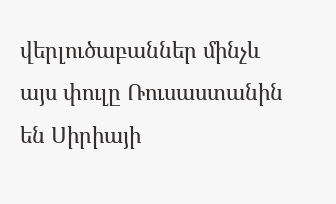վերլուծաբաններ մինչև այս փուլը Ռուսաստանին են Սիրիայի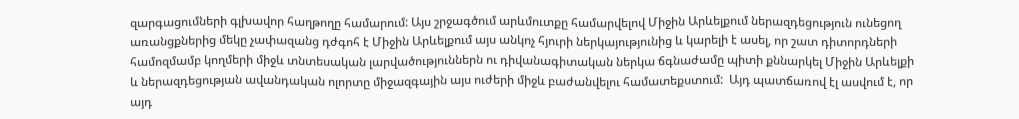զարգացումների գլխավոր հաղթողը համարում: Այս շրջագծում արևմուտքը համարվելով Միջին Արևելքում ներազդեցություն ունեցող առանցքներից մեկը չափազանց դժգոհ է Միջին Արևելքում այս անկոչ հյուրի ներկայությունից և կարելի է ասել, որ շատ դիտորդների համոզմամբ կողմերի միջև տնտեսական լարվածություններն ու դիվանագիտական ներկա ճգնաժամը պիտի քննարկել Միջին Արևելքի և ներազդեցության ավանդական ոլորտը միջազգային այս ուժերի միջև բաժանվելու համատեքստում:  Այդ պատճառով էլ ասվում է, որ այդ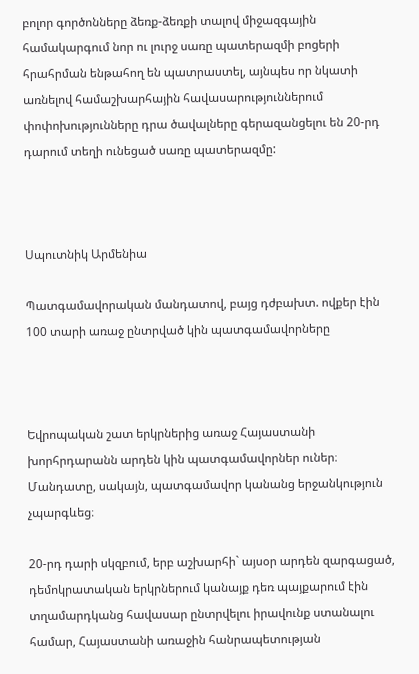բոլոր գործոնները ձեռք-ձեռքի տալով միջազգային համակարգում նոր ու լուրջ սառը պատերազմի բոցերի հրահրման ենթահող են պատրաստել, այնպես որ նկատի առնելով համաշխարհային հավասարություններում փոփոխությունները դրա ծավալները գերազանցելու են 20-րդ դարում տեղի ունեցած սառը պատերազմը:



Սպուտնիկ Արմենիա

Պատգամավորական մանդատով, բայց դժբախտ. ովքեր էին 100 տարի առաջ ընտրված կին պատգամավորները



Եվրոպական շատ երկրներից առաջ Հայաստանի խորհրդարանն արդեն կին պատգամավորներ ուներ։ Մանդատը, սակայն, պատգամավոր կանանց երջանկություն չպարգևեց։

20-րդ դարի սկզբում, երբ աշխարհի` այսօր արդեն զարգացած, դեմոկրատական երկրներում կանայք դեռ պայքարում էին տղամարդկանց հավասար ընտրվելու իրավունք ստանալու համար, Հայաստանի առաջին հանրապետության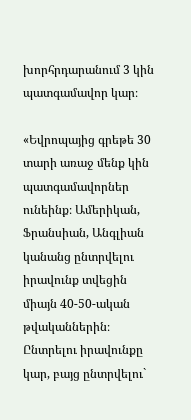խորհրդարանում 3 կին պատգամավոր կար։

«Եվրոպայից գրեթե 30 տարի առաջ մենք կին պատգամավորներ ունեինք։ Ամերիկան, Ֆրանսիան, Անգլիան կանանց ընտրվելու իրավունք տվեցին միայն 40-50-ական թվականներին։ Ընտրելու իրավունքը կար, բայց ընտրվելու`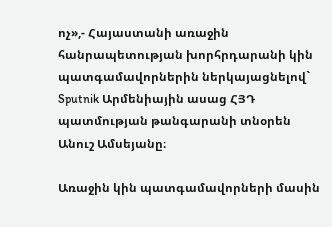ոչ»,- Հայաստանի առաջին հանրապետության խորհրդարանի կին պատգամավորներին ներկայացնելով` Sputnik Արմենիային ասաց ՀՅԴ պատմության թանգարանի տնօրեն Անուշ Ամսեյանը։

Առաջին կին պատգամավորների մասին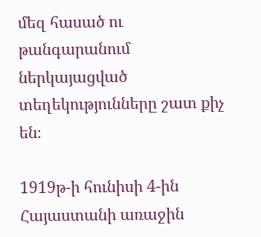մեզ հասած ու թանգարանում ներկայացված տեղեկությունները շատ քիչ են։

1919թ-ի հունիսի 4-ին Հայաստանի առաջին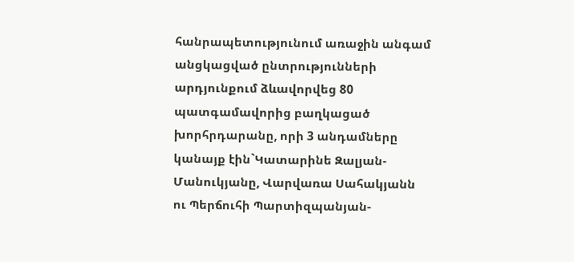հանրապետությունում առաջին անգամ անցկացված ընտրությունների արդյունքում ձևավորվեց 80 պատգամավորից բաղկացած խորհրդարանը, որի 3 անդամները կանայք էին`Կատարինե Զալյան-Մանուկյանը, Վարվառա Սահակյանն ու Պերճուհի Պարտիզպանյան-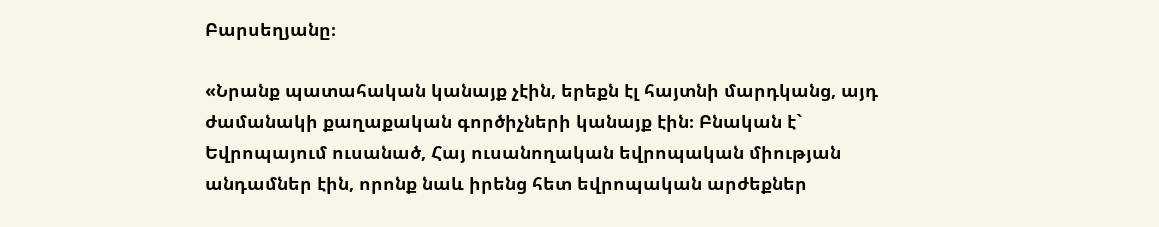Բարսեղյանը։

«Նրանք պատահական կանայք չէին, երեքն էլ հայտնի մարդկանց, այդ ժամանակի քաղաքական գործիչների կանայք էին։ Բնական է` Եվրոպայում ուսանած, Հայ ուսանողական եվրոպական միության անդամներ էին, որոնք նաև իրենց հետ եվրոպական արժեքներ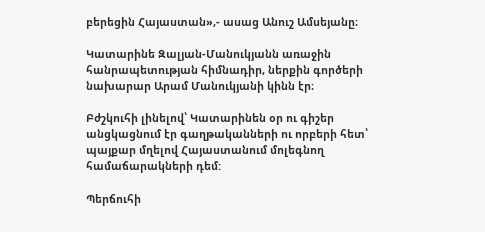բերեցին Հայաստան»,- ասաց Անուշ Ամսեյանը։

Կատարինե Զալյան-Մանուկյանն առաջին հանրապետության հիմնադիր, ներքին գործերի նախարար Արամ Մանուկյանի կինն էր։

Բժշկուհի լինելով՝ Կատարինեն օր ու գիշեր անցկացնում էր գաղթականների ու որբերի հետ՝ պայքար մղելով Հայաստանում մոլեգնող համաճարակների դեմ:

Պերճուհի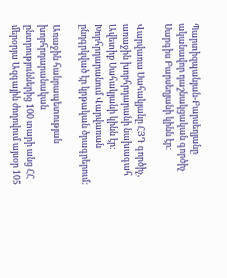Պարտիզպանյան-Բարսեղյանը ականավոր դաշնակցական գործիչ Սարգիս Բարսեղյանի կինն էր։

Վարվառա Սահակյանը ՀՅԴ գործիչ, առաջին խորհրդարանի նախագահ Ավետիք Սահակյանի կինն էր: Խորհրդարանում Վարվառան ընդգրկված էր կրթական ծրագրերում:

Առաջին հանրապետության խորհրդարանական ընտրություններից 100 տարի անց ՀՀ մերօրյա Ազգային ժողովում այսօր 105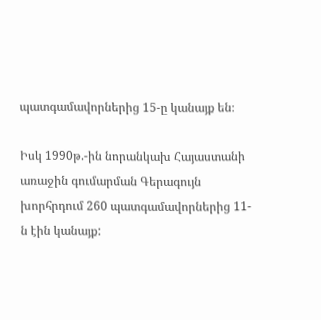պատգամավորներից 15-ը կանայք են։

Իսկ 1990թ.-ին նորանկախ Հայաստանի առաջին գումարման Գերագույն խորհրդում 260 պատգամավորներից 11-ն էին կանայք: